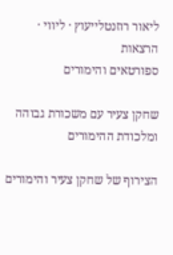ליאור רוזנטלייעוץ · ליווי · הרצאות
ספורטאים והימורים

שחקן צעיר עם משכורת גבוהה ומלכודת ההימורים

הצירוף של שחקן צעיר והימורים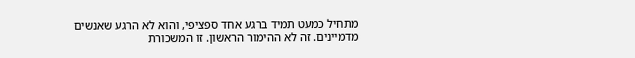מתחיל כמעט תמיד ברגע אחד ספציפי, והוא לא הרגע שאנשים מדמיינים. זה לא ההימור הראשון. זו המשכורת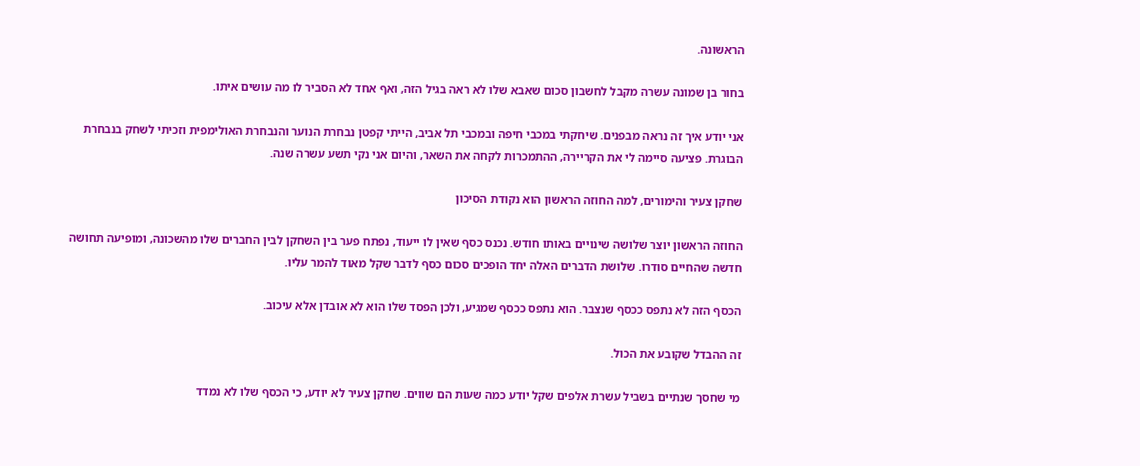הראשונה.

בחור בן שמונה עשרה מקבל לחשבון סכום שאבא שלו לא ראה בגיל הזה, ואף אחד לא הסביר לו מה עושים איתו.

אני יודע איך זה נראה מבפנים. שיחקתי במכבי חיפה ובמכבי תל אביב, הייתי קפטן נבחרת הנוער והנבחרת האולימפית וזכיתי לשחק בנבחרת הבוגרת. פציעה סיימה לי את הקריירה, ההתמכרות לקחה את השאר, והיום אני נקי תשע עשרה שנה.

שחקן צעיר והימורים, למה החוזה הראשון הוא נקודת הסיכון

החוזה הראשון יוצר שלושה שינויים באותו חודש. נכנס כסף שאין לו ייעוד, נפתח פער בין השחקן לבין החברים שלו מהשכונה, ומופיעה תחושה חדשה שהחיים סודרו. שלושת הדברים האלה יחד הופכים סכום כסף לדבר שקל מאוד להמר עליו.

הכסף הזה לא נתפס ככסף שנצבר. הוא נתפס ככסף שמגיע, ולכן הפסד שלו הוא לא אובדן אלא עיכוב.

זה ההבדל שקובע את הכול.

מי שחסך שנתיים בשביל עשרת אלפים שקל יודע כמה שעות הם שווים. שחקן צעיר לא יודע, כי הכסף שלו לא נמדד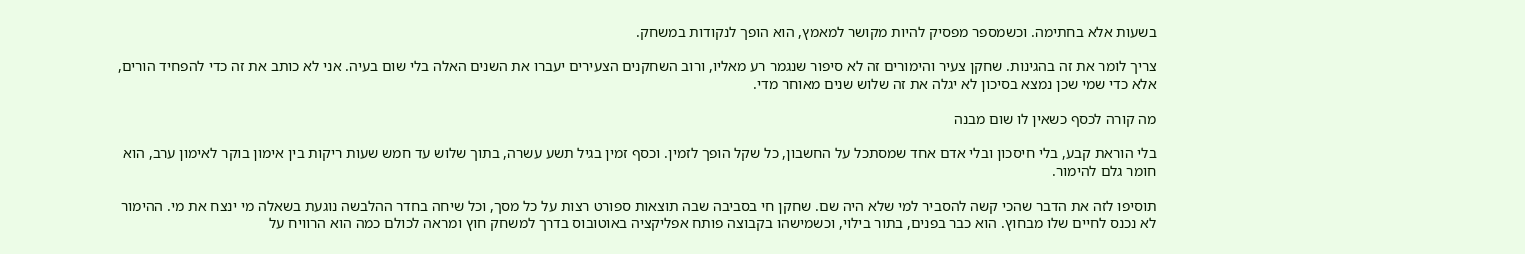בשעות אלא בחתימה. וכשמספר מפסיק להיות מקושר למאמץ, הוא הופך לנקודות במשחק.

צריך לומר את זה בהגינות. שחקן צעיר והימורים זה לא סיפור שנגמר רע מאליו, ורוב השחקנים הצעירים יעברו את השנים האלה בלי שום בעיה. אני לא כותב את זה כדי להפחיד הורים, אלא כדי שמי שכן נמצא בסיכון לא יגלה את זה שלוש שנים מאוחר מדי.

מה קורה לכסף כשאין לו שום מבנה

בלי הוראת קבע, בלי חיסכון ובלי אדם אחד שמסתכל על החשבון, כל שקל הופך לזמין. וכסף זמין בגיל תשע עשרה, בתוך שלוש עד חמש שעות ריקות בין אימון בוקר לאימון ערב, הוא חומר גלם להימור.

תוסיפו לזה את הדבר שהכי קשה להסביר למי שלא היה שם. שחקן חי בסביבה שבה תוצאות ספורט רצות על כל מסך, וכל שיחה בחדר ההלבשה נוגעת בשאלה מי ינצח את מי. ההימור לא נכנס לחיים שלו מבחוץ. הוא כבר בפנים, בתור בילוי, וכשמישהו בקבוצה פותח אפליקציה באוטובוס בדרך למשחק חוץ ומראה לכולם כמה הוא הרוויח על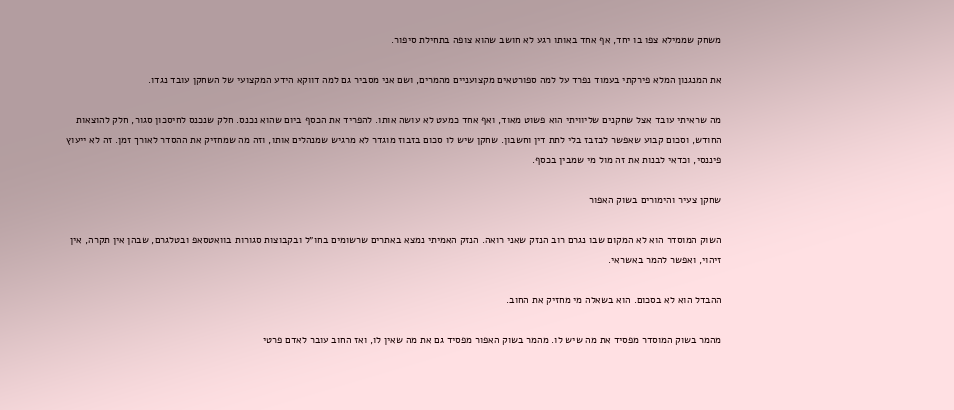משחק שממילא צפו בו יחד, אף אחד באותו רגע לא חושב שהוא צופה בתחילת סיפור.

את המנגנון המלא פירקתי בעמוד נפרד על למה ספורטאים מקצועניים מהמרים, ושם אני מסביר גם למה דווקא הידע המקצועי של השחקן עובד נגדו.

מה שראיתי עובד אצל שחקנים שליוויתי הוא פשוט מאוד, ואף אחד כמעט לא עושה אותו. להפריד את הכסף ביום שהוא נכנס. חלק שנכנס לחיסכון סגור, חלק להוצאות החודש, וסכום קבוע שאפשר לבזבז בלי לתת דין וחשבון. שחקן שיש לו סכום בזבוז מוגדר לא מרגיש שמנהלים אותו, וזה מה שמחזיק את ההסדר לאורך זמן. זה לא ייעוץ פיננסי, וכדאי לבנות את זה מול מי שמבין בכסף.

שחקן צעיר והימורים בשוק האפור

השוק המוסדר הוא לא המקום שבו נגרם רוב הנזק שאני רואה. הנזק האמיתי נמצא באתרים שרשומים בחו״ל ובקבוצות סגורות בוואטסאפ ובטלגרם, שבהן אין תקרה, אין זיהוי, ואפשר להמר באשראי.

ההבדל הוא לא בסכום. הוא בשאלה מי מחזיק את החוב.

מהמר בשוק המוסדר מפסיד את מה שיש לו. מהמר בשוק האפור מפסיד גם את מה שאין לו, ואז החוב עובר לאדם פרטי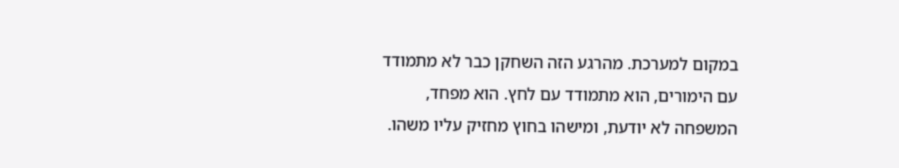במקום למערכת. מהרגע הזה השחקן כבר לא מתמודד עם הימורים, הוא מתמודד עם לחץ. הוא מפחד, המשפחה לא יודעת, ומישהו בחוץ מחזיק עליו משהו.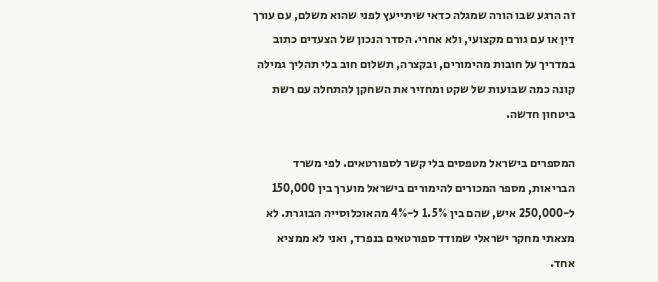זה הרגע שבו הורה שמגלה כדאי שיתייעץ לפני שהוא משלם, עם עורך דין או עם גורם מקצועי, ולא אחרי. הסדר הנכון של הצעדים כתוב במדריך על חובות מהימורים, ובקצרה, תשלום חוב בלי תהליך גמילה קונה כמה שבועות של שקט ומחזיר את השחקן להתחלה עם רשת ביטחון חדשה.

המספרים בישראל מטפסים בלי קשר לספורטאים. לפי משרד הבריאות, מספר המכורים להימורים בישראל מוערך בין 150,000 ל-250,000 איש, שהם בין 1.5% ל-4% מהאוכלוסייה הבוגרת. לא מצאתי מחקר ישראלי שמודד ספורטאים בנפרד, ואני לא ממציא אחד.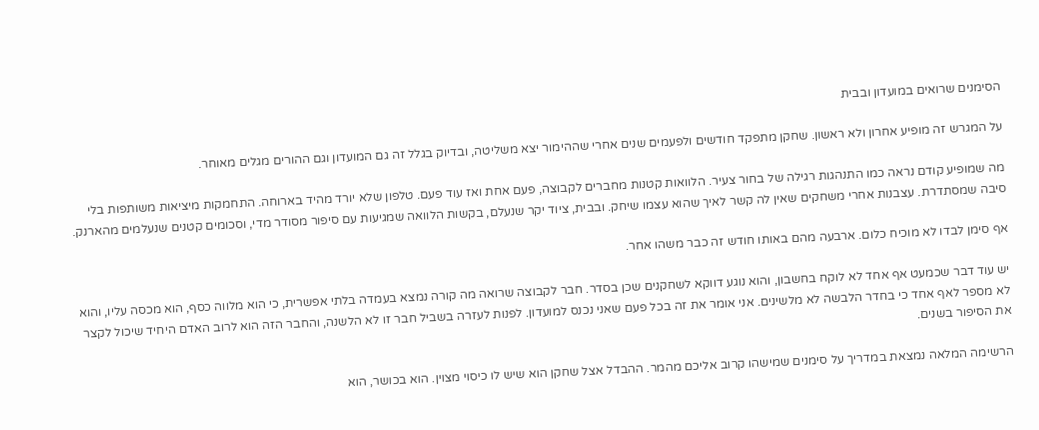הסימנים שרואים במועדון ובבית

על המגרש זה מופיע אחרון ולא ראשון. שחקן מתפקד חודשים ולפעמים שנים אחרי שההימור יצא משליטה, ובדיוק בגלל זה גם המועדון וגם ההורים מגלים מאוחר.

מה שמופיע קודם נראה כמו התנהגות רגילה של בחור צעיר. הלוואות קטנות מחברים לקבוצה, פעם אחת ואז עוד פעם. טלפון שלא יורד מהיד בארוחה. התחמקות מיציאות משותפות בלי סיבה שמסתדרת. עצבנות אחרי משחקים שאין לה קשר לאיך שהוא עצמו שיחק. ובבית, ציוד יקר שנעלם, בקשות הלוואה שמגיעות עם סיפור מסודר מדי, וסכומים קטנים שנעלמים מהארנק.

אף סימן לבדו לא מוכיח כלום. ארבעה מהם באותו חודש זה כבר משהו אחר.

יש עוד דבר שכמעט אף אחד לא לוקח בחשבון, והוא נוגע דווקא לשחקנים שכן בסדר. חבר לקבוצה שרואה מה קורה נמצא בעמדה בלתי אפשרית, כי הוא מלווה כסף, הוא מכסה עליו, והוא לא מספר לאף אחד כי בחדר הלבשה לא מלשינים. אני אומר את זה בכל פעם שאני נכנס למועדון. לפנות לעזרה בשביל חבר זו לא הלשנה, והחבר הזה הוא לרוב האדם היחיד שיכול לקצר את הסיפור בשנים.

הרשימה המלאה נמצאת במדריך על סימנים שמישהו קרוב אליכם מהמר. ההבדל אצל שחקן הוא שיש לו כיסוי מצוין. הוא בכושר, הוא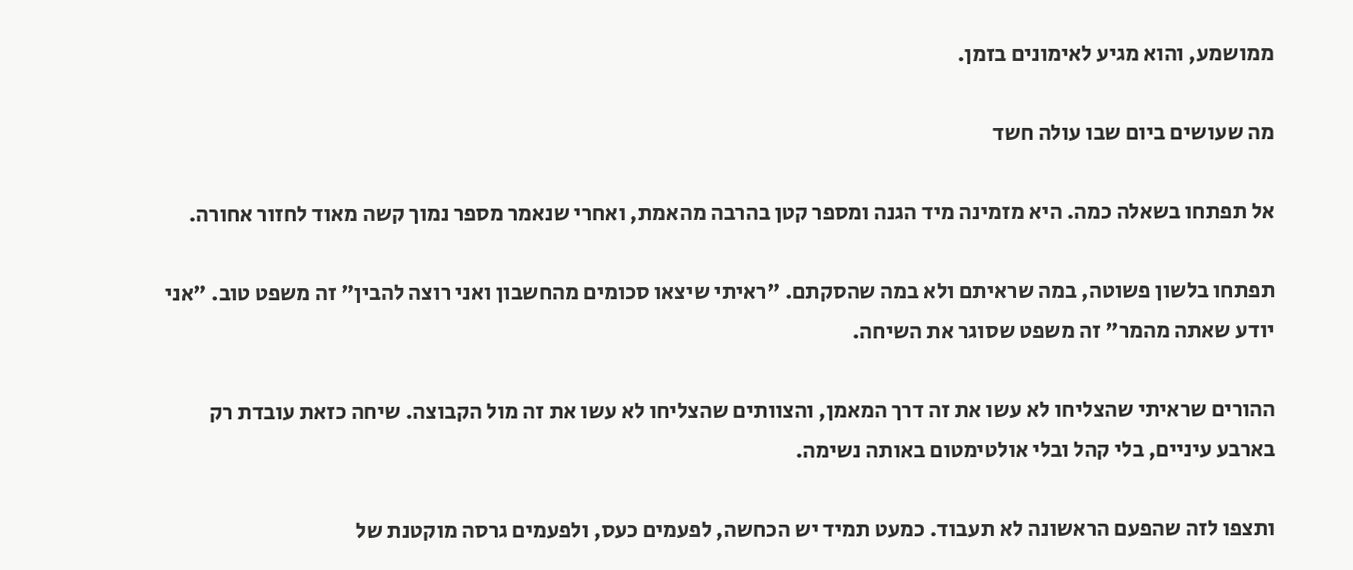ממושמע, והוא מגיע לאימונים בזמן.

מה שעושים ביום שבו עולה חשד

אל תפתחו בשאלה כמה. היא מזמינה מיד הגנה ומספר קטן בהרבה מהאמת, ואחרי שנאמר מספר נמוך קשה מאוד לחזור אחורה.

תפתחו בלשון פשוטה, במה שראיתם ולא במה שהסקתם. "ראיתי שיצאו סכומים מהחשבון ואני רוצה להבין" זה משפט טוב. "אני יודע שאתה מהמר" זה משפט שסוגר את השיחה.

ההורים שראיתי שהצליחו לא עשו את זה דרך המאמן, והצוותים שהצליחו לא עשו את זה מול הקבוצה. שיחה כזאת עובדת רק בארבע עיניים, בלי קהל ובלי אולטימטום באותה נשימה.

ותצפו לזה שהפעם הראשונה לא תעבוד. כמעט תמיד יש הכחשה, לפעמים כעס, ולפעמים גרסה מוקטנת של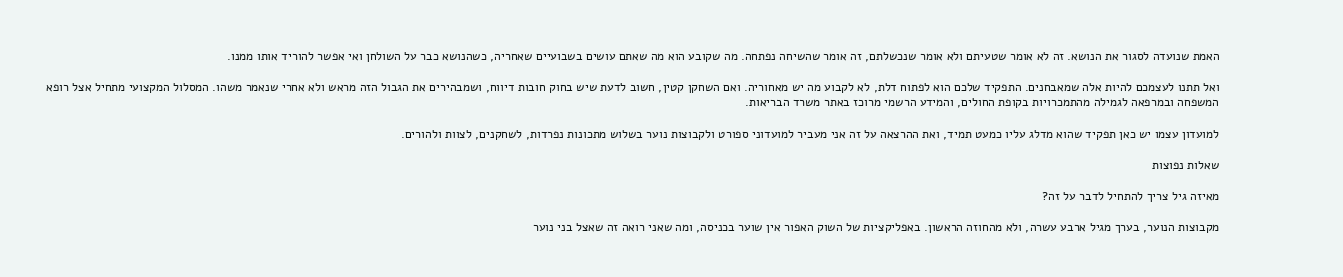האמת שנועדה לסגור את הנושא. זה לא אומר שטעיתם ולא אומר שנכשלתם, זה אומר שהשיחה נפתחה. מה שקובע הוא מה שאתם עושים בשבועיים שאחריה, כשהנושא כבר על השולחן ואי אפשר להוריד אותו ממנו.

ואל תתנו לעצמכם להיות אלה שמאבחנים. התפקיד שלכם הוא לפתוח דלת, לא לקבוע מה יש מאחוריה. ואם השחקן קטין, חשוב לדעת שיש בחוק חובות דיווח, ושמבהירים את הגבול הזה מראש ולא אחרי שנאמר משהו. המסלול המקצועי מתחיל אצל רופא המשפחה ובמרפאה לגמילה מהתמכרויות בקופת החולים, והמידע הרשמי מרוכז באתר משרד הבריאות.

למועדון עצמו יש כאן תפקיד שהוא מדלג עליו כמעט תמיד, ואת ההרצאה על זה אני מעביר למועדוני ספורט ולקבוצות נוער בשלוש מתכונות נפרדות, לשחקנים, לצוות ולהורים.

שאלות נפוצות

מאיזה גיל צריך להתחיל לדבר על זה?

מקבוצות הנוער, בערך מגיל ארבע עשרה, ולא מהחוזה הראשון. באפליקציות של השוק האפור אין שוער בכניסה, ומה שאני רואה זה שאצל בני נוער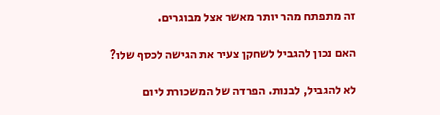זה מתפתח מהר יותר מאשר אצל מבוגרים.

האם נכון להגביל לשחקן צעיר את הגישה לכסף שלו?

לא להגביל, לבנות. הפרדה של המשכורת ליום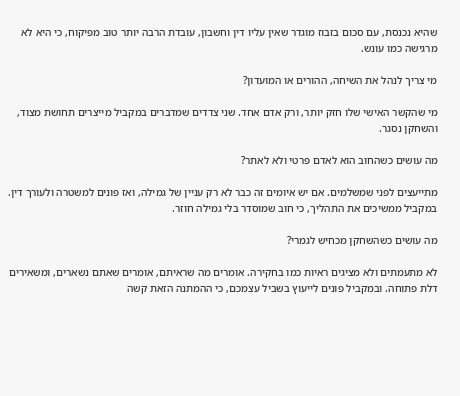שהיא נכנסת, עם סכום בזבוז מוגדר שאין עליו דין וחשבון, עובדת הרבה יותר טוב מפיקוח, כי היא לא מרגישה כמו עונש.

מי צריך לנהל את השיחה, ההורים או המועדון?

מי שהקשר האישי שלו חזק יותר, ורק אדם אחד. שני צדדים שמדברים במקביל מייצרים תחושת מצוד, והשחקן נסגר.

מה עושים כשהחוב הוא לאדם פרטי ולא לאתר?

מתייעצים לפני שמשלמים. אם יש איומים זה כבר לא רק עניין של גמילה, ואז פונים למשטרה ולעורך דין. במקביל ממשיכים את התהליך, כי חוב שמוסדר בלי גמילה חוזר.

מה עושים כשהשחקן מכחיש לגמרי?

לא מתעמתים ולא מציגים ראיות כמו בחקירה. אומרים מה שראיתם, אומרים שאתם נשארים, ומשאירים דלת פתוחה. ובמקביל פונים לייעוץ בשביל עצמכם, כי ההמתנה הזאת קשה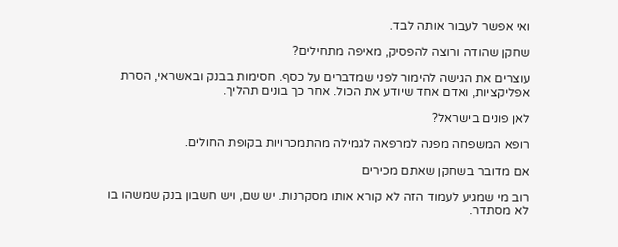ואי אפשר לעבור אותה לבד.

שחקן שהודה ורוצה להפסיק, מאיפה מתחילים?

עוצרים את הגישה להימור לפני שמדברים על כסף. חסימות בבנק ובאשראי, הסרת אפליקציות, ואדם אחד שיודע את הכול. אחר כך בונים תהליך.

לאן פונים בישראל?

רופא המשפחה מפנה למרפאה לגמילה מהתמכרויות בקופת החולים.

אם מדובר בשחקן שאתם מכירים

רוב מי שמגיע לעמוד הזה לא קורא אותו מסקרנות. יש שם, ויש חשבון בנק שמשהו בו לא מסתדר.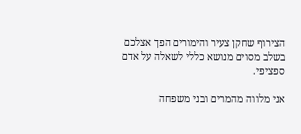הצירוף שחקן צעיר והימורים הפך אצלכם בשלב מסוים מנושא כללי לשאלה על אדם ספציפי.

אני מלווה מהמרים ובני משפחה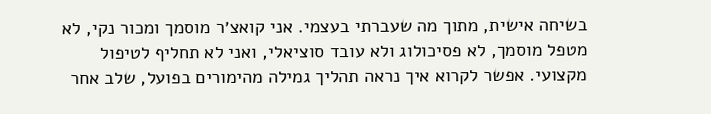בשיחה אישית, מתוך מה שעברתי בעצמי. אני קואצ׳ר מוסמך ומכור נקי, לא מטפל מוסמך, לא פסיכולוג ולא עובד סוציאלי, ואני לא תחליף לטיפול מקצועי. אפשר לקרוא איך נראה תהליך גמילה מהימורים בפועל, שלב אחר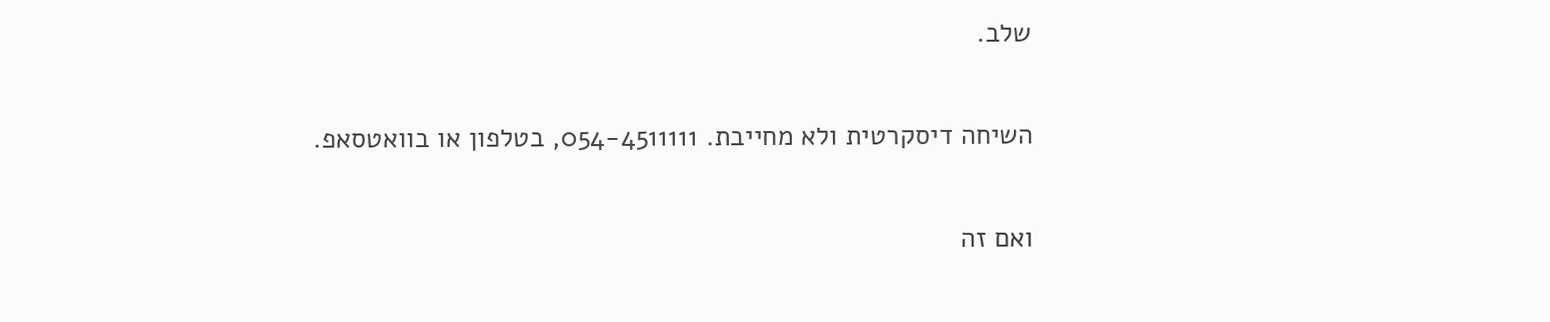שלב.

השיחה דיסקרטית ולא מחייבת. 054-4511111, בטלפון או בוואטסאפ.

ואם זה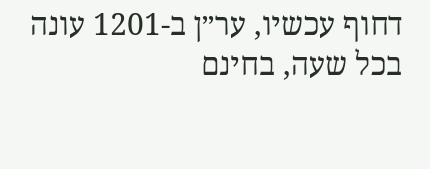דחוף עכשיו, ער״ן ב-1201 עונה בכל שעה, בחינם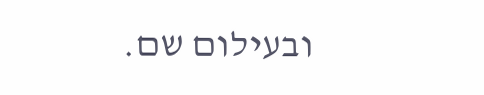ובעילום שם.